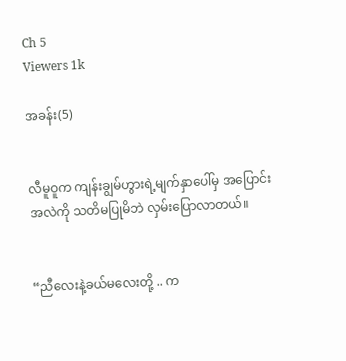Ch 5
Viewers 1k

အခန်း(5)


လီမူဝူက ကျန်းချွမ်ဟွားရဲ့မျက်နှာပေါ်မှ အပြောင်းအလဲကို သတိမပြုမိဘဲ လှမ်းပြောလာတယ်။


“ညီလေးနဲ့ခယ်မလေးတို့ .. က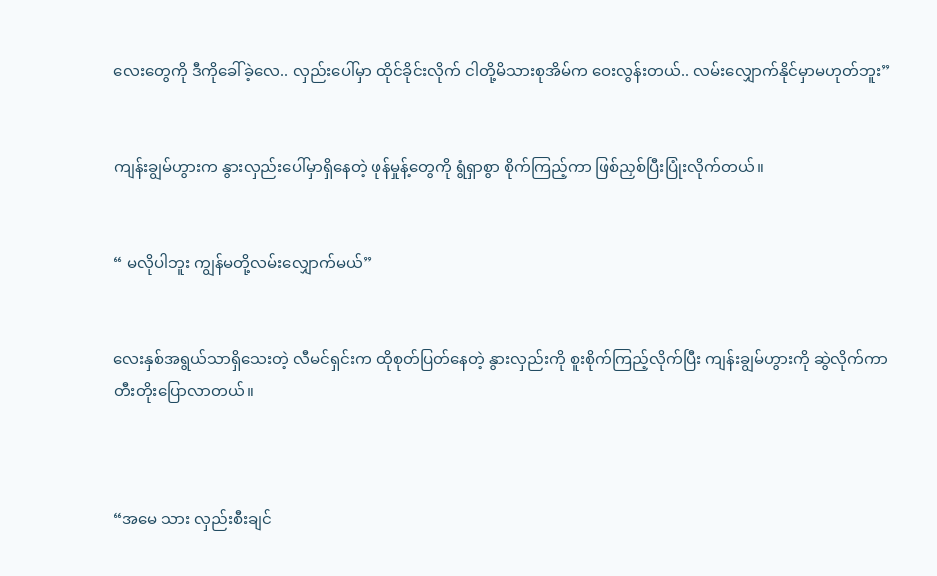လေးတွေကို ဒီကိုခေါ်ခဲ့လေ.. လှည်းပေါ်မှာ ထိုင်ခိုင်းလိုက် ငါတို့မိသားစုအိမ်က ဝေးလွန်းတယ်.. လမ်းလျှောက်နိုင်မှာမဟုတ်ဘူး”


ကျန်းချွမ်ဟွားက နွားလှည်းပေါ်မှာရှိနေတဲ့ ဖုန်မှုန့်တွေကို ရွံရှာစွာ စိုက်ကြည့်ကာ ဖြစ်ညှစ်ပြီးပြုံးလိုက်တယ်။


“ မလိုပါဘူး ကျွန်မတို့လမ်းလျှောက်မယ်”


လေးနှစ်အရွယ်သာရှိသေးတဲ့ လီမင်ရှင်းက ထိုစုတ်ပြတ်နေတဲ့ နွားလှည်းကို စူးစိုက်ကြည့်လိုက်ပြီး ကျန်းချွမ်ဟွားကို ဆွဲလိုက်ကာ တီးတိုးပြောလာတယ်။



“အမေ သား လှည်းစီးချင်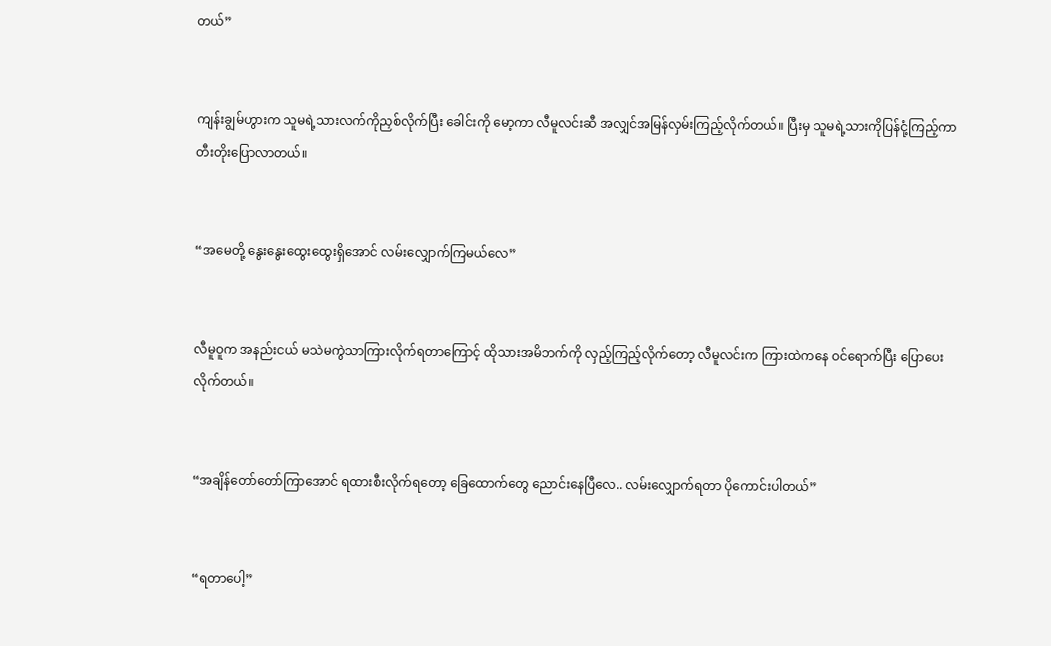တယ်”


ကျန်းချွမ်ဟွားက သူမရဲ့သားလက်ကိုညှစ်လိုက်ပြီး ခေါင်းကို မော့ကာ လီမူလင်းဆီ အလျှင်အမြန်လှမ်းကြည့်လိုက်တယ်။ ပြီးမှ သူမရဲ့သားကိုပြန်ငုံ့ကြည့်ကာ တီးတိုးပြောလာတယ်။


“အမေတို့ နွေးနွေးထွေးထွေးရှိအောင် လမ်းလျှောက်ကြမယ်လေ”


လီမူဝူက အနည်းငယ် မသဲမကွဲသာကြားလိုက်ရတာကြောင့် ထိုသားအမိဘက်ကို လှည့်ကြည့်လိုက်တော့ လီမူလင်းက ကြားထဲကနေ ဝင်ရောက်ပြီး ပြောပေးလိုက်တယ်။


“အချိန်တော်တော်ကြာအောင် ရထားစီးလိုက်ရတော့ ခြေထောက်တွေ ညောင်းနေပြီလေ.. လမ်းလျှောက်ရတာ ပိုကောင်းပါတယ်”


“ရတာပေါ့”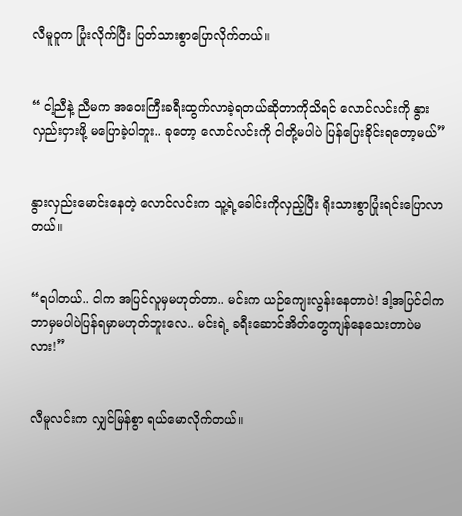လီမူဝူက ပြုံးလိုက်ပြီး ပြတ်သားစွာပြောလိုက်တယ်။


“ ငါ့ညီနဲ့ ညီမက အဝေးကြီးခရီးထွက်လာခဲ့ရတယ်ဆိုတာကိုသိရင် လောင်လင်းကို နွားလှည်းငှားဖို့ မပြောခဲ့ပါဘူး.. ခုတော့ လောင်လင်းကို ငါတို့မပါပဲ ပြန်ပြေးခိုင်းရတော့မယ်”


နွားလှည်းမောင်းနေတဲ့ လောင်လင်းက သူ့ရဲ့ခေါင်းကိုလှည့်ပြီး ရိုးသားစွာပြုံးရင်းပြောလာတယ်။


“ရပါတယ်.. ငါက အပြင်လူမှမဟုတ်တာ.. မင်းက ယဉ်ကျေးလွန်းနေတာပဲ! ဒါ့အပြင်ငါက ဘာမှမပါပဲပြန်ရမှာမဟုတ်ဘူးလေ.. မင်းရဲ့ ခရီးဆောင်အိတ်တွေကျန်နေသေးတာပဲမလား!”


လီမူလင်းက လျှင်မြန်စွာ ရယ်မောလိုက်တယ်။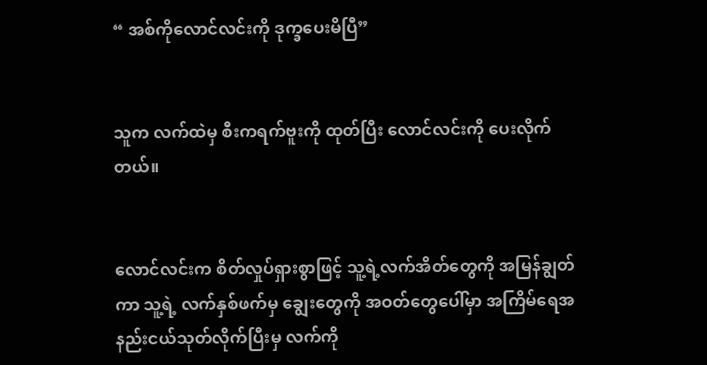“ အစ်ကိုလောင်လင်းကို ဒုက္ခပေးမိပြီ”


သူက လက်ထဲမှ စီးကရက်ဗူးကို ထုတ်ပြီး လောင်လင်းကို ပေးလိုက်တယ်။


လောင်လင်းက စိတ်လှုပ်ရှားစွာဖြင့် သူ့ရဲ့လက်အိတ်တွေကို အမြန်ချွတ်ကာ သူ့ရဲ့ လက်နှစ်ဖက်မှ ချွေးတွေကို အဝတ်တွေပေါ်မှာ အကြိမ်ရေအနည်းငယ်သုတ်လိုက်ပြီးမှ လက်ကို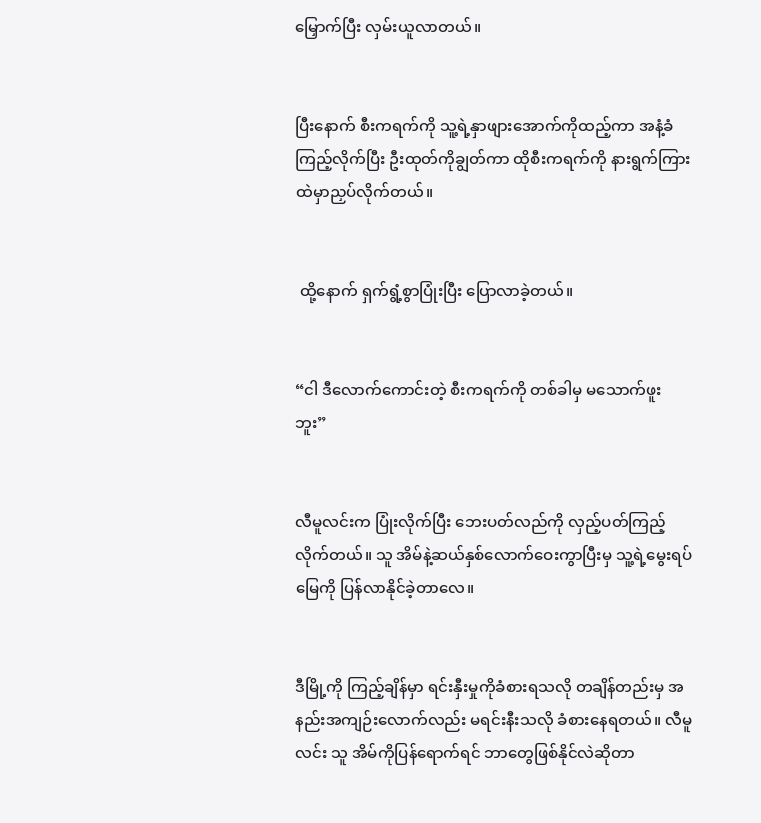မြှောက်ပြီး လှမ်းယူလာတယ်။


ပြီးနောက် စီးကရက်ကို သူ့ရဲ့နှာဖျားအောက်ကိုထည့်ကာ အနံ့ခံကြည့်လိုက်ပြီး ဦးထုတ်ကိုချွတ်ကာ ထိုစီးကရက်ကို နားရွက်ကြားထဲမှာညှပ်လိုက်တယ်။


 ထို့နောက် ရှက်ရွံ့စွာပြုံးပြီး ပြောလာခဲ့တယ်။


“ငါ ဒီလောက်ကောင်းတဲ့ စီးကရက်ကို တစ်ခါမှ မသောက်ဖူးဘူး”


လီမူလင်းက ပြုံးလိုက်ပြီး ဘေးပတ်လည်ကို လှည့်ပတ်ကြည့်လိုက်တယ်။ သူ အိမ်နဲ့ဆယ်နှစ်လောက်ဝေးကွာပြီးမှ သူ့ရဲ့မွေးရပ်မြေကို ပြန်လာနိုင်ခဲ့တာလေ။


ဒီမြို့ကို ကြည့်ချိန်မှာ ရင်းနှီးမှုကိုခံစားရသလို တချိန်တည်းမှ အနည်းအကျဉ်းလောက်လည်း မရင်းနီးသလို ခံစားနေရတယ်။ လီမူလင်း သူ အိမ်ကိုပြန်ရောက်ရင် ဘာတွေဖြစ်နိုင်လဲဆိုတာ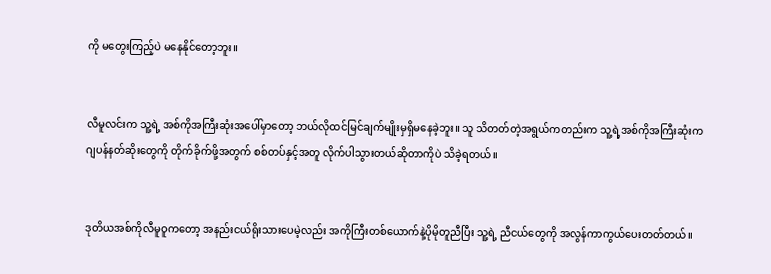ကို မတွေးကြည့်ပဲ မနေနိုင်တော့ဘူး။


လီမူလင်းက သူ့ရဲ့ အစ်ကိုအကြီးဆုံးအပေါ်မှာတော့ ဘယ်လိုထင်မြင်ချက်မျိုးမှရှိမနေခဲ့ဘူး။ သူ သိတတ်တဲ့အရွယ်ကတည်းက သူ့ရဲ့အစ်ကိုအကြီးဆုံးက ဂျပန်နတ်ဆိုးတွေကို တိုက်ခိုက်ဖို့အတွက် စစ်တပ်နှင့်အတူ လိုက်ပါသွားတယ်ဆိုတာကိုပဲ သိခဲ့ရတယ်။


ဒုတိယအစ်ကိုလီမူဝူကတော့ အနည်းငယ်ရိုးသားပေမဲ့လည်း အကိုကြီးတစ်ယောက်နဲ့ပိုမိုတူညီပြီး သူ့ရဲ့ ညီငယ်တွေကို အလွန်ကာကွယ်ပေးတတ်တယ်။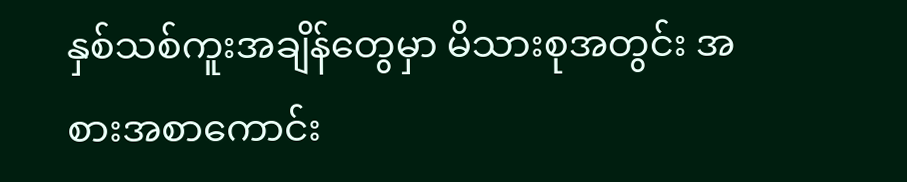နှစ်သစ်ကူးအချိန်တွေမှာ မိသားစုအတွင်း အစားအစာကောင်း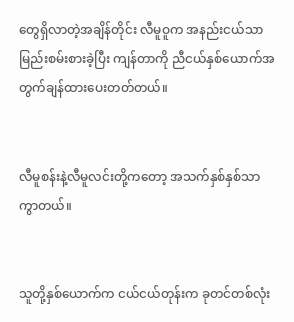တွေရှိလာတဲ့အချိန်တိုင်း လီမူဝူက အနည်းငယ်သာ မြည်းစမ်းစားခဲ့ပြီး ကျန်တာကို ညီငယ်နှစ်ယောက်အတွက်ချန်ထားပေးတတ်တယ်။


လီမူစန်းနဲ့လီမူလင်းတို့ကတော့ အသက်နှစ်နှစ်သာ ကွာတယ်။


သူတို့နှစ်ယောက်က ငယ်ငယ်တုန်းက ခုတင်တစ်လုံး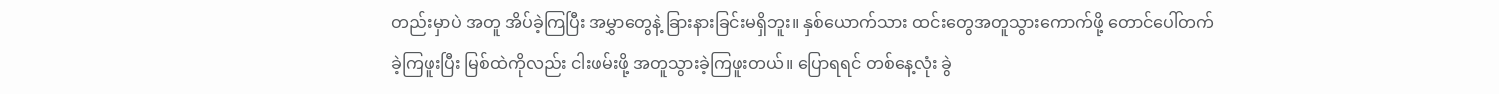တည်းမှာပဲ အတူ အိပ်ခဲ့ကြပြီး အမွှာတွေနဲ့ ခြားနားခြင်းမရှိဘူး။ နှစ်ယောက်သား ထင်းတွေအတူသွားကောက်ဖို့ တောင်ပေါ်တက်ခဲ့ကြဖူးပြီး မြစ်ထဲကိုလည်း ငါးဖမ်းဖို့ အတူသွားခဲ့ကြဖူးတယ်။ ပြောရရင် တစ်နေ့လုံး ခွဲ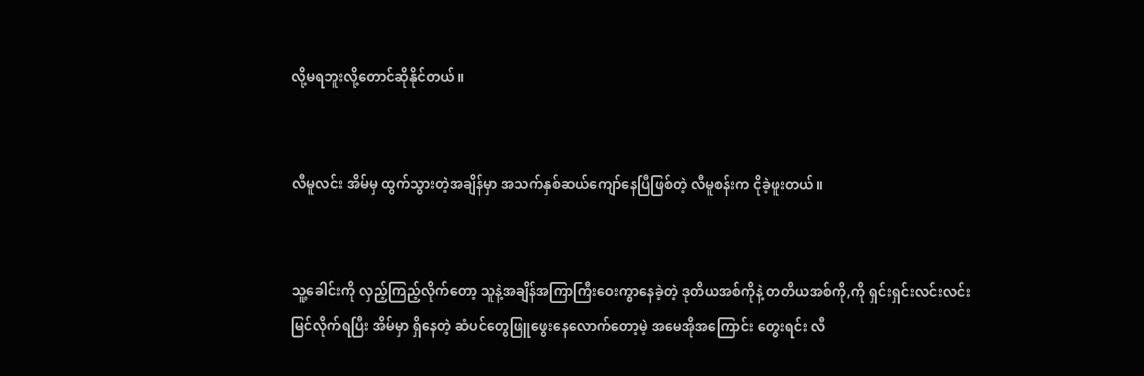လို့မရဘူးလို့တောင်ဆိုနိုင်တယ်။


လီမူလင်း အိမ်မှ ထွက်သွားတဲ့အချိန်မှာ အသက်နှစ်ဆယ်ကျော်နေပြီဖြစ်တဲ့ လီမူစန်းက ငိုခဲ့ဖူးတယ်။


သူ့ခေါင်းကို လှည့်ကြည့်လိုက်တော့ သူနဲ့အချိန်အကြာကြီးဝေးကွာနေခဲ့တဲ့ ဒုတိယအစ်ကိုနဲ့ တတိယအစ်ကို,ကို ရှင်းရှင်းလင်းလင်း မြင်လိုက်ရပြီး အိမ်မှာ ရှိနေတဲ့ ဆံပင်တွေဖြူဖွေးနေလောက်တော့မဲ့ အမေအိုအကြောင်း တွေးရင်း လီ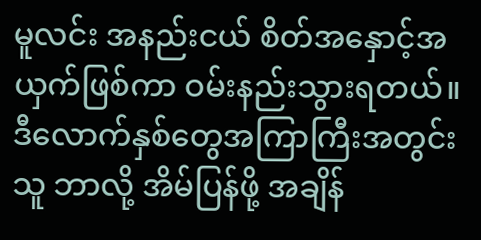မူလင်း အနည်းငယ် စိတ်အနှောင့်အယှက်ဖြစ်ကာ ဝမ်းနည်းသွားရတယ်။ ဒီလောက်နှစ်တွေအကြာကြီးအတွင်း သူ ဘာလို့ အိမ်ပြန်ဖို့ အချိန်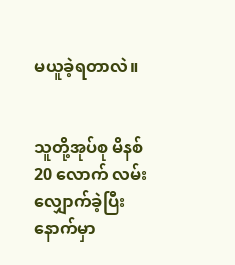မယူခဲ့ရတာလဲ။


သူတို့အုပ်စု မိနစ် 20 လောက် လမ်းလျှောက်ခဲ့ပြီးနောက်မှာ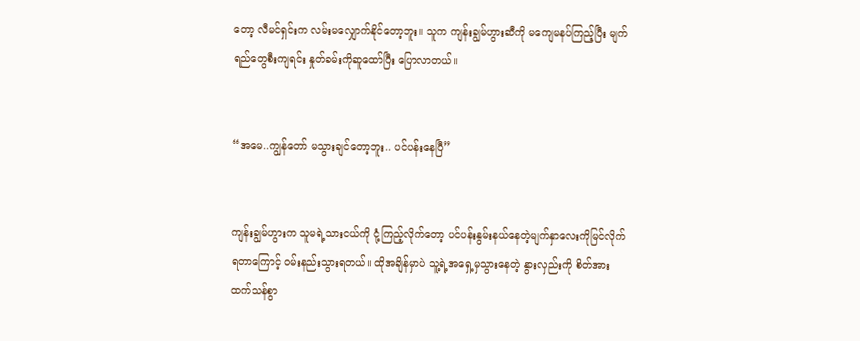တော့ လီမင်ရှင်းက လမ်းမလျှောက်နိုင်တော့ဘူး။ သူက ကျန်းချွမ်ဟွားဆီကို မကျေမနပ်ကြည့်ပြီး မျက်ရည်တွေစီးကျရင်း နှုတ်ခမ်းကိုဆူထော်ပြီး ပြောလာတယ်။


“အမေ..ကျွန်တော် မသွားချင်တော့ဘူး.. ပင်ပန်းနေပြီ”


ကျန်းချွမ်ဟွားက သူမရဲ့သားငယ်ကို ငုံ့ကြည့်လိုက်တော့ ပင်ပန်းနွမ်းနယ်နေတဲ့မျက်နှာလေးကိုမြင်လိုက်ရတာကြောင့် ဝမ်းနည်းသွားရတယ်။ ထိုအချိန်မှာပဲ သူ့ရဲ့အရှေ့မှသွားနေတဲ့ နွားလှည်းကို စိတ်အားထက်သန်စွာ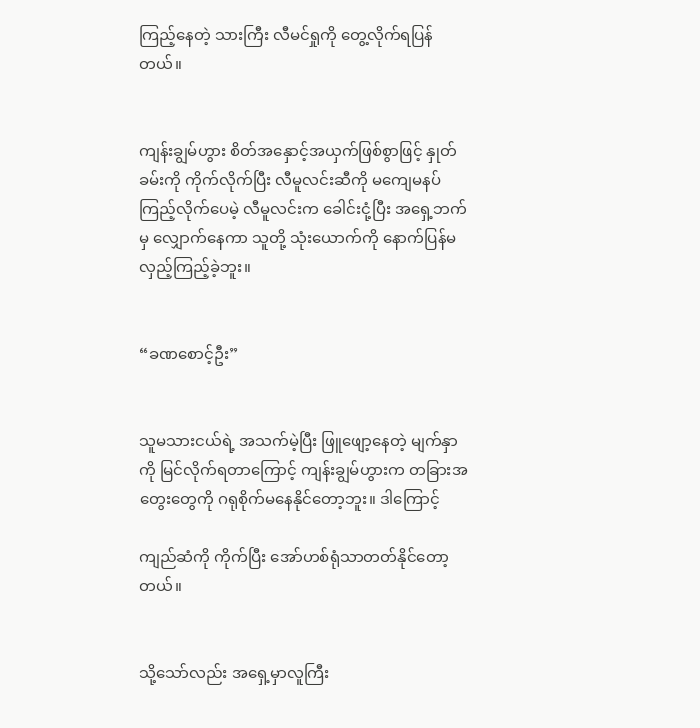ကြည့်နေတဲ့ သားကြီး လီမင်ရှုကို တွေ့လိုက်ရပြန်တယ်။


ကျန်းချွမ်ဟွား စိတ်အနှောင့်အယှက်ဖြစ်စွာဖြင့် နှုတ်ခမ်းကို ကိုက်လိုက်ပြီး လီမူလင်းဆီကို မကျေမနပ် ကြည့်လိုက်ပေမဲ့ လီမူလင်းက ခေါင်းငုံ့ပြီး အရှေ့ဘက်မှ လျှောက်နေကာ သူတို့ သုံးယောက်ကို နောက်ပြန်မလှည့်ကြည့်ခဲ့ဘူး။


“ခဏစောင့်ဦး”


သူမသားငယ်ရဲ့ အသက်မဲ့ပြီး ဖြူဖျော့နေတဲ့ မျက်နှာကို မြင်လိုက်ရတာကြောင့် ကျန်းချွမ်ဟွားက တခြားအတွေးတွေကို ဂရုစိုက်မနေနိုင်တော့ဘူး။ ဒါကြောင့်

ကျည်ဆံကို ကိုက်ပြီး အော်ဟစ်ရုံသာတတ်နိုင်တော့တယ်။


သို့သော်လည်း အရှေ့မှာလူကြီး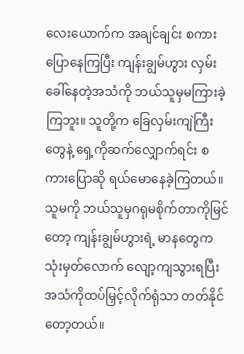လေးယောက်က အချင်ချင်း စကားပြောနေကြပြီး ကျန်းချွမ်ဟွား လှမ်းခေါ်နေတဲ့အသံကို ဘယ်သူမှမကြားခဲ့ကြဘူး။ သူတို့က ခြေလှမ်းကျဲကြီးတွေနဲ့ ရှေ့ကိုဆက်လျှောက်ရင်း စကားပြောဆို ရယ်မောနေခဲ့ကြတယ်။ သူမကို ဘယ်သူမှဂရုမစိုက်တာကိုမြင်တော့ ကျန်းချွမ်ဟွားရဲ့ မာနတွေက သုံးမှတ်လောက် လျော့ကျသွားရပြီး အသံကိုထပ်မြှင့်လိုက်ရုံသာ တတ်နိုင်တော့တယ်။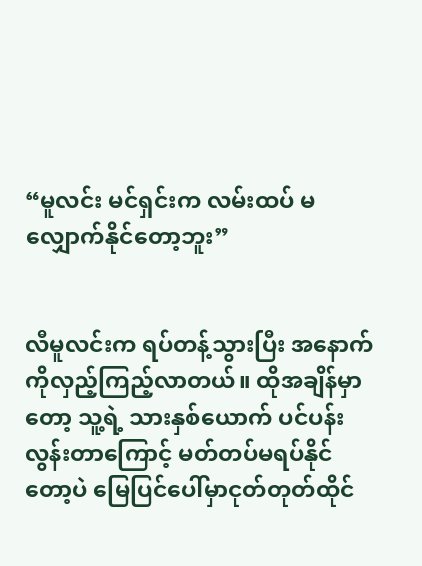“မူလင်း မင်ရှင်းက လမ်းထပ် မလျှောက်နိုင်တော့ဘူး”


လီမူလင်းက ရပ်တန့်သွားပြီး အနောက်ကိုလှည့်ကြည့်လာတယ်။ ထိုအချိန်မှာတော့ သူ့ရဲ့ သားနှစ်ယောက် ပင်ပန်းလွန်းတာကြောင့် မတ်တပ်မရပ်နိုင်တော့ပဲ မြေပြင်ပေါ်မှာငုတ်တုတ်ထိုင်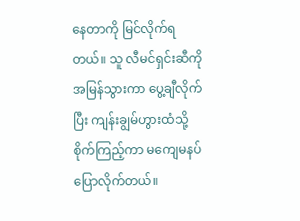နေတာကို မြင်လိုက်ရတယ်။ သူ လီမင်ရှင်းဆီကိုအမြန်သွားကာ ပွေ့ချီလိုက်ပြီး ကျန်းချွမ်ဟွားထံသို့ စိုက်ကြည့်ကာ မကျေမနပ်ပြောလိုက်တယ်။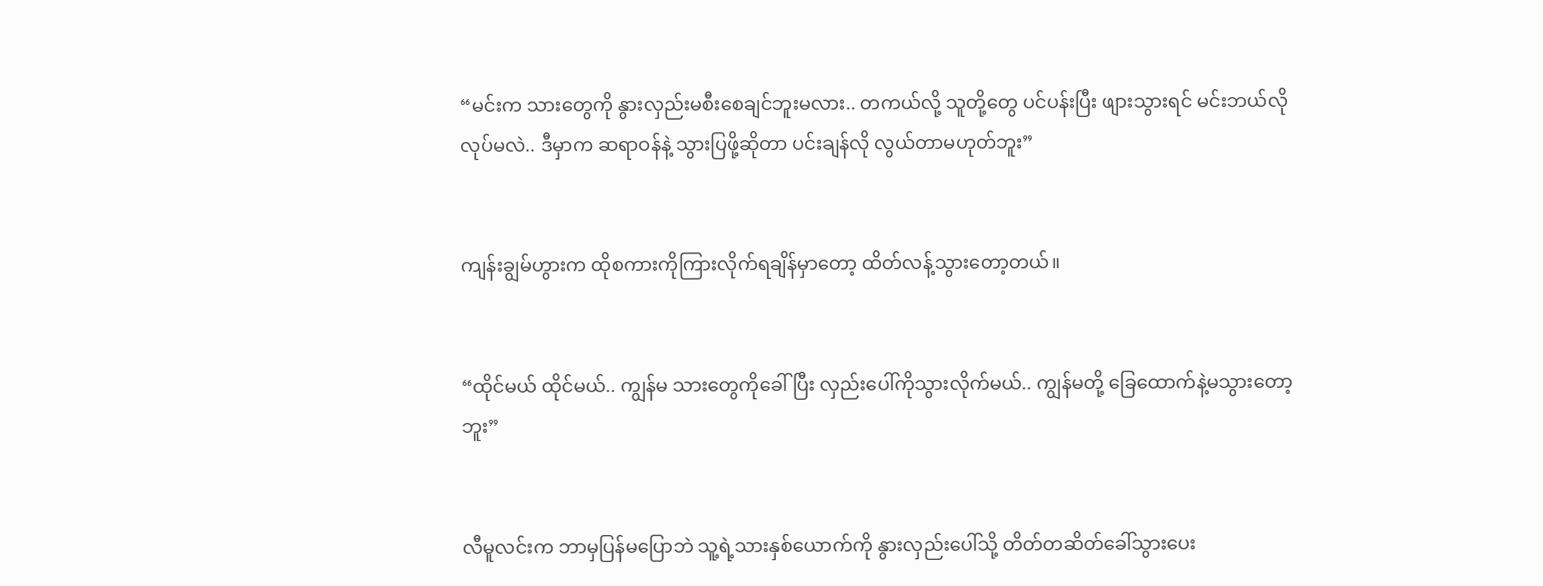“မင်းက သားတွေကို နွားလှည်းမစီးစေချင်ဘူးမလား.. တကယ်လို့ သူတို့တွေ ပင်ပန်းပြီး ဖျားသွားရင် မင်းဘယ်လိုလုပ်မလဲ.. ဒီမှာက ဆရာဝန်နဲ့ သွားပြဖို့ဆိုတာ ပင်းချန်လို လွယ်တာမဟုတ်ဘူး”


ကျန်းချွမ်ဟွားက ထိုစကားကိုကြားလိုက်ရချိန်မှာတော့ ထိတ်လန့်သွားတော့တယ်။


“ထိုင်မယ် ထိုင်မယ်.. ကျွန်မ သားတွေကိုခေါ်ပြီး လှည်းပေါ်ကိုသွားလိုက်မယ်.. ကျွန်မတို့ ခြေထောက်နဲ့မသွားတော့ဘူး”


လီမူလင်းက ဘာမှပြန်မပြောဘဲ သူ့ရဲ့သားနှစ်ယောက်ကို နွားလှည်းပေါ်သို့ တိတ်တဆိတ်ခေါ်သွားပေး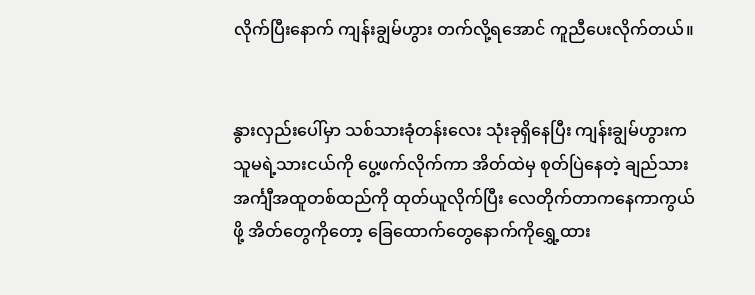လိုက်ပြီးနောက် ကျန်းချွမ်ဟွား တက်လို့ရအောင် ကူညီပေးလိုက်တယ်။


နွားလှည်းပေါ်မှာ သစ်သားခုံတန်းလေး သုံးခုရှိနေပြီး ကျန်းချွမ်ဟွားက သူမရဲ့သားငယ်ကို ပွေ့ဖက်လိုက်ကာ အိတ်ထဲမှ စုတ်ပြဲနေတဲ့ ချည်သားအင်္ကျီအထူတစ်ထည်ကို ထုတ်ယူလိုက်ပြီး လေတိုက်တာကနေကာကွယ်ဖို့ အိတ်တွေကိုတော့ ခြေထောက်တွေနောက်ကိုရွှေ့ထား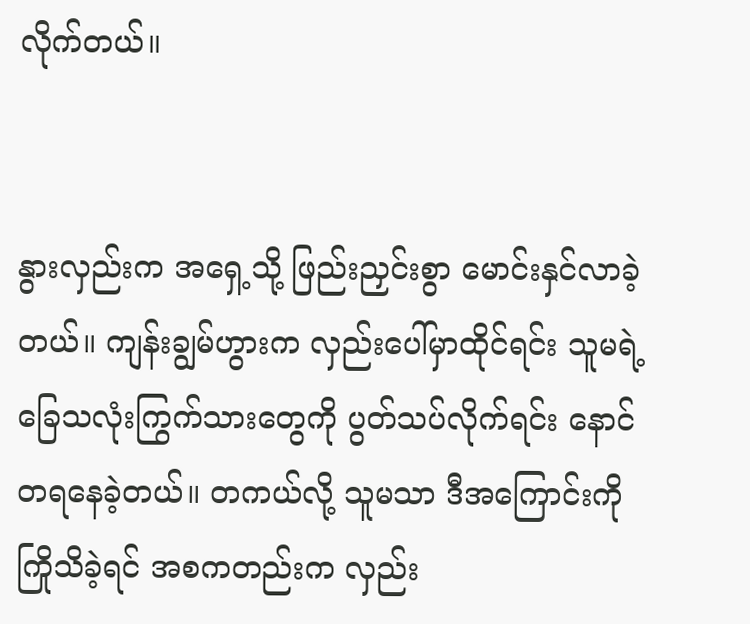လိုက်တယ်။


နွားလှည်းက အရှေ့သို့ ဖြည်းညှင်းစွာ မောင်းနှင်လာခဲ့တယ်။ ကျန်းချွမ်ဟွားက လှည်းပေါ်မှာထိုင်ရင်း သူမရဲ့ခြေသလုံးကြွက်သားတွေကို ပွတ်သပ်လိုက်ရင်း နောင်တရနေခဲ့တယ်။ တကယ်လို့ သူမသာ ဒီအကြောင်းကို ကြိုသိခဲ့ရင် အစကတည်းက လှည်း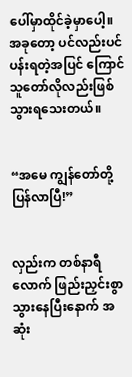ပေါ်မှာထိုင်ခဲ့မှာပေါ့။ အခုတော့ ပင်လည်းပင်ပန်းရတဲ့အပြင် ကြောင်သူတော်လိုလည်းဖြစ်သွားရသေးတယ်။


“အမေ ကျွန်တော်တို့ပြန်လာပြီ!”


လှည်းက တစ်နာရီလောက် ဖြည်းညှင်းစွာ သွားနေပြီးနောက် အဆုံး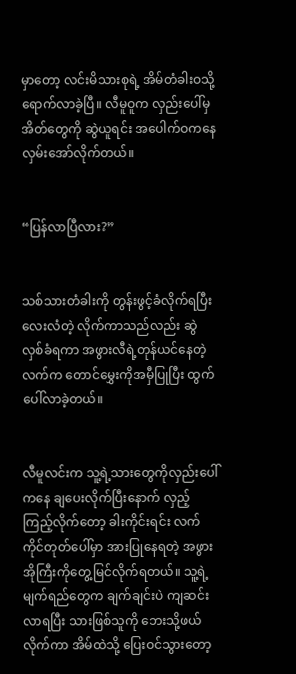မှာတော့ လင်းမိသားစုရဲ့ အိမ်တံခါးဝသို့ ရောက်လာခဲ့ပြီ။ လီမူဝူက လှည်းပေါ်မှ အိတ်တွေကို ဆွဲယူရင်း အပေါက်ဝကနေ လှမ်းအော်လိုက်တယ်။


“ပြန်လာပြီလား?”


သစ်သားတံခါးကို တွန်းဖွင့်ခံလိုက်ရပြီး လေးလံတဲ့ လိုက်ကာသည်လည်း ဆွဲလှစ်ခံရကာ အဖွားလီရဲ့တုန်ယင်နေတဲ့လက်က တောင်မွှေးကိုအမှီပြုပြီး ထွက်ပေါ်လာခဲ့တယ်။


လီမူလင်းက သူ့ရဲ့သားတွေကိုလှည်းပေါ်ကနေ ချပေးလိုက်ပြီးနောက် လှည့်ကြည့်လိုက်တော့ ခါးကိုင်းရင်း လက်ကိုင်တုတ်ပေါ်မှာ အားပြုနေရတဲ့ အဖွားအိုကြီးကိုတွေ့မြင်လိုက်ရတယ်။ သူ့ရဲ့ မျက်ရည်တွေက ချက်ချင်းပဲ ကျဆင်းလာရပြီး သားဖြစ်သူကို ဘေးသို့ဖယ်လိုက်ကာ အိမ်ထဲသို့ ပြေးဝင်သွားတော့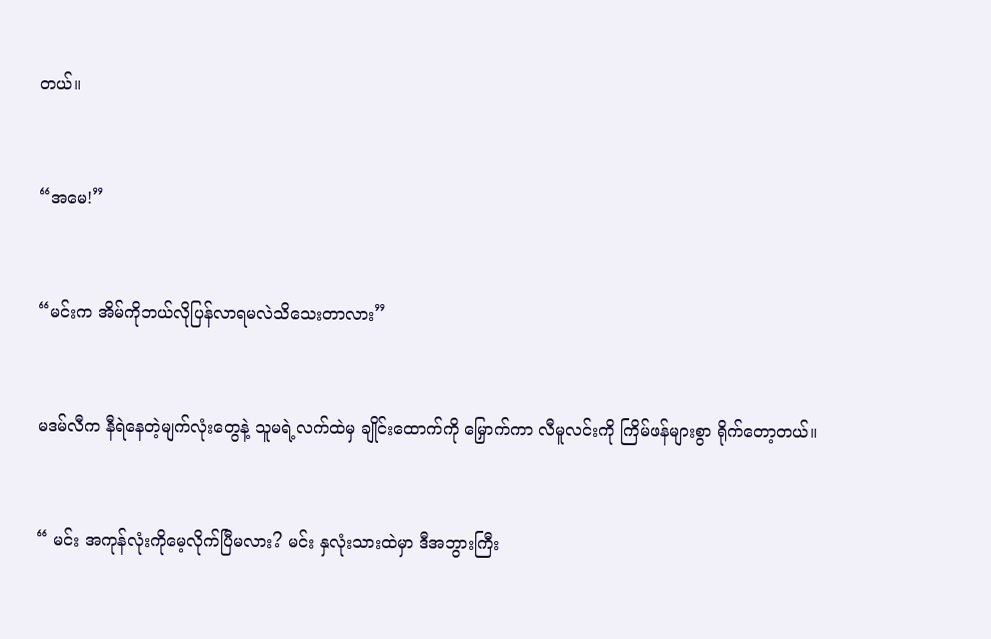တယ်။


“အမေ!”


“မင်းက အိမ်ကိုဘယ်လိုပြန်လာရမလဲသိသေးတာလား”


မဒမ်လီက နီရဲနေတဲ့မျက်လုံးတွေနဲ့ သူမရဲ့လက်ထဲမှ ချိုင်းထောက်ကို မြှောက်ကာ လီမူလင်းကို ကြိမ်ဖန်များစွာ ရိုက်တော့တယ်။


“ မင်း အကုန်လုံးကိုမေ့လိုက်ပြီမလား? မင်း နှလုံးသားထဲမှာ ဒီအဘွားကြီး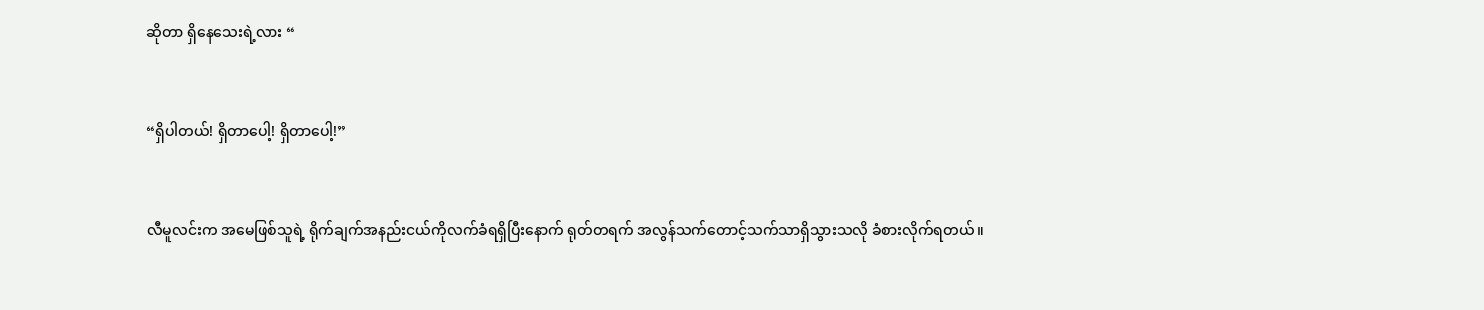ဆိုတာ ရှိနေသေးရဲ့လား “


“ရှိပါတယ်! ရှိတာပေါ့! ရှိတာပေါ့!”


လီမူလင်းက အမေဖြစ်သူရဲ့ ရိုက်ချက်အနည်းငယ်ကိုလက်ခံရရှိပြီးနောက် ရုတ်တရက် အလွန်သက်တောင့်သက်သာရှိသွားသလို ခံစားလိုက်ရတယ်။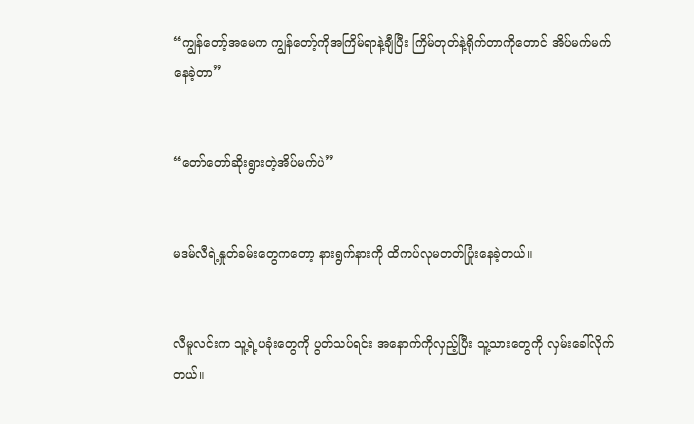“ကျွန်တော့်အမေက ကျွန်တော့်ကိုအကြိမ်ရာနဲ့ချီပြီး ကြိမ်တုတ်နဲ့ရိုက်တာကိုတောင် အိပ်မက်မက်နေခဲ့တာ”


“တော်တော်ဆိုးရွားတဲ့အိပ်မက်ပဲ”


မဒမ်လီရဲ့နှုတ်ခမ်းတွေကတော့ နားရွက်နားကို ထိကပ်လုမတတ်ပြုံးနေခဲ့တယ်။


လီမူလင်းက သူ့ရဲ့ပခုံးတွေကို ပွတ်သပ်ရင်း အနောက်ကိုလှည့်ပြီး သူ့သားတွေကို လှမ်းခေါ်လိုက်တယ်။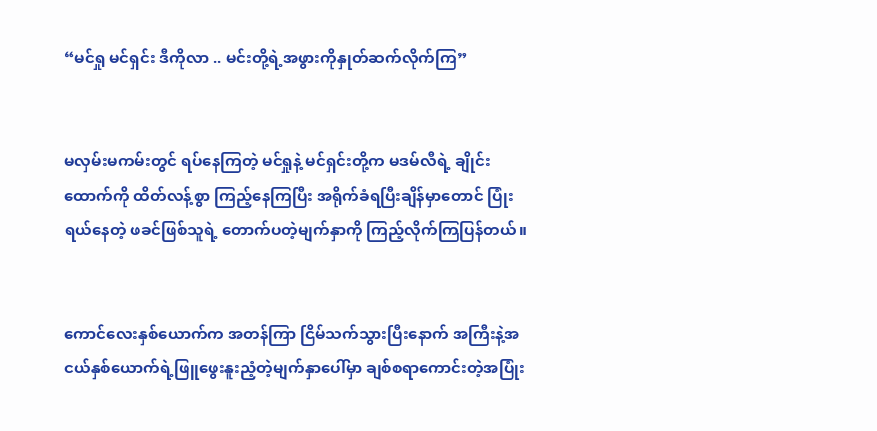“မင်ရှု မင်ရှင်း ဒီကိုလာ .. မင်းတို့ရဲ့အဖွားကိုနှုတ်ဆက်လိုက်ကြ”


မလှမ်းမကမ်းတွင် ရပ်နေကြတဲ့ မင်ရှုနဲ့ မင်ရှင်းတို့က မဒမ်လီရဲ့ ချိုင်းထောက်ကို ထိတ်လန့်စွာ ကြည့်နေကြပြီး အရိုက်ခံရပြီးချိန်မှာတောင် ပြုံးရယ်နေတဲ့ ဖခင်ဖြစ်သူရဲ့ တောက်ပတဲ့မျက်နှာကို ကြည့်လိုက်ကြပြန်တယ်။


ကောင်လေးနှစ်ယောက်က အတန်ကြာ ငြိမ်သက်သွားပြီးနောက် အကြီးနဲ့အငယ်နှစ်ယောက်ရဲ့ဖြူဖွေးနူးညံ့တဲ့မျက်နှာပေါ်မှာ ချစ်စရာကောင်းတဲ့အပြုံး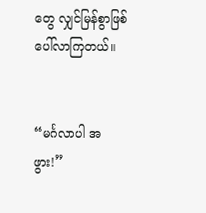တွေ လျှင်မြန်စွာဖြစ်ပေါ်လာကြတယ်။


“မင်္ဂလာပါ အဖွား!”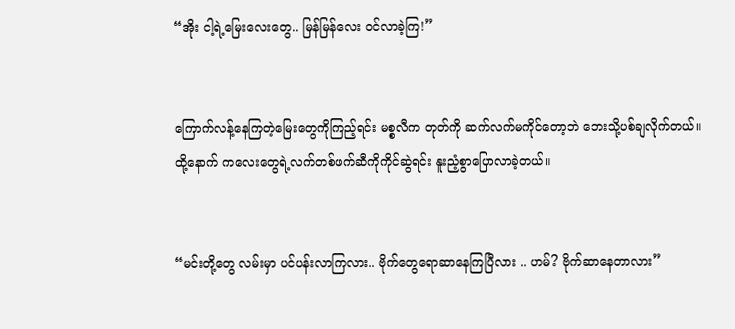“အိုး ငါ့ရဲ့မြေးလေးတွေ.. မြန်မြန်လေး ဝင်လာခဲ့ကြ!”


ကြောက်လန့်နေကြတဲ့မြေးတွေကိုကြည့်ရင်း မစ္စလီက တုတ်ကို ဆက်လက်မကိုင်တော့ဘဲ ဘေးသို့ပစ်ချလိုက်တယ်။ ထို့နောက် ကလေးတွေရဲ့လက်တစ်ဖက်ဆီကိုကိုင်ဆွဲရင်း နူးညံ့စွာပြောလာခဲ့တယ်။


“မင်းတို့တွေ လမ်းမှာ ပင်ပန်းလာကြလား.. ဗိုက်တွေရောဆာနေကြပြီလား .. ဟမ်? ဗိုက်ဆာနေတာလား”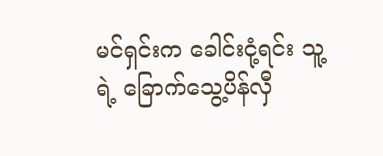မင်ရှင်းက ခေါင်းငုံ့ရင်း သူ့ရဲ့ ခြောက်သွေ့ပိန်လှီ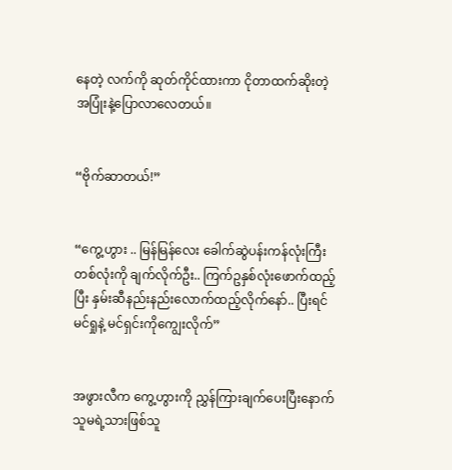နေတဲ့ လက်ကို ဆုတ်ကိုင်ထားကာ ငိုတာထက်ဆိုးတဲ့အပြုံးနဲ့ပြောလာလေတယ်။


“ဗိုက်ဆာတယ်!”


“ကွေ့ဟွား .. မြန်မြန်လေး ခေါက်ဆွဲပန်းကန်လုံးကြီးတစ်လုံးကို ချက်လိုက်ဦး.. ကြက်ဥနှစ်လုံးဖောက်ထည့်ပြီး နှမ်းဆီနည်းနည်းလောက်ထည့်လိုက်နော်.. ပြီးရင် မင်ရှုနဲ့ မင်ရှင်းကိုကျွေးလိုက်”


အဖွားလီက ကွေ့ဟွားကို ညွှန်ကြားချက်ပေးပြီးနောက် သူမရဲ့သားဖြစ်သူ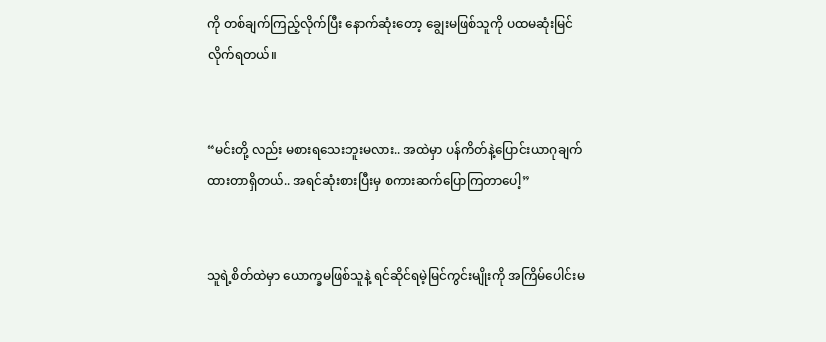ကို တစ်ချက်ကြည့်လိုက်ပြီး နောက်ဆုံးတော့ ချွေးမဖြစ်သူကို ပထမဆုံးမြင်လိုက်ရတယ်။


“မင်းတို့ လည်း မစားရသေးဘူးမလား.. အထဲမှာ ပန်ကိတ်နဲ့ပြောင်းယာဂုချက်ထားတာရှိတယ်.. အရင်ဆုံးစားပြီးမှ စကားဆက်ပြောကြတာပေါ့”


သူရဲ့စိတ်ထဲမှာ ယောက္ခမဖြစ်သူနဲ့ ရင်ဆိုင်ရမဲ့မြင်ကွင်းမျိုးကို အကြိမ်ပေါင်းမ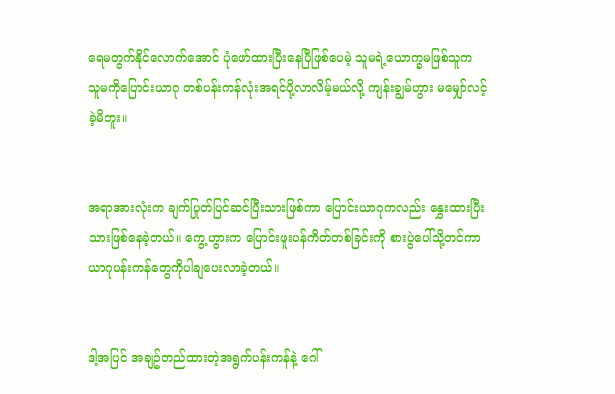ရေမတွက်နိုင်လောက်အောင် ပုံဖော်ထားပြီးနေပြီဖြစ်ပေမဲ့ သူမရဲ့ယောက္ခမဖြစ်သူက သူမကိုပြောင်းယာဂု တစ်ပန်းကန်လုံးအရင်ပို့လာလိမ့်မယ်လို့ ကျန်းချွမ်ဟွား မမျှော်လင့်ခဲ့မိဘူး။


အရာအားလုံးက ချက်ပြုတ်ပြင်ဆင်ပြီးသားဖြစ်ကာ ပြောင်းယာဂုကလည်း နွှေးထားပြီးသားဖြစ်နေခဲ့တယ်။ ကွေ့ဟွားက ပြောင်းဖူးပန်ကိတ်တစ်ခြင်းကို စားပွဲပေါ်သို့တင်ကာ ယာဂုပန်းကန်တွေကိုပါချပေးလာခဲ့တယ်။


ဒါ့အပြင် အချဥ်တည်ထားတဲ့အရွက်ပန်းကန်နဲ့ ဂေါ်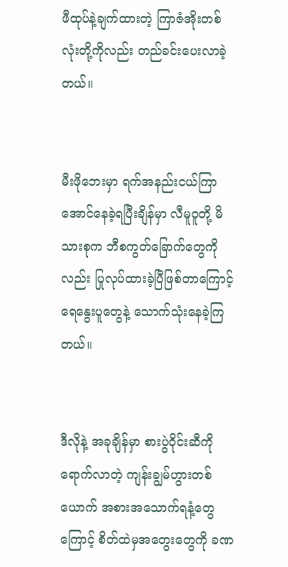ဖီထုပ်နဲ့ချက်ထားတဲ့ ကြာဇံအိုးတစ်လုံးတို့ကိုလည်း တည်ခင်းပေးလာခဲ့တယ်။


မီးဖိုဘေးမှာ ရက်အနည်းငယ်ကြာအောင်နေခဲ့ရပြီးချိန်မှာ လီမူဝူတို့ မိသားစုက ဘီစကွတ်ခြောက်တွေကိုလည်း ပြုလုပ်ထားခဲ့ပြီဖြစ်တာကြောင့် ရေနွေးပူတွေနဲ့ သောက်သုံးနေခဲ့ကြတယ်။


ဒီလိုနဲ့ အခုချိန်မှာ စားပွဲဝိုင်းဆီကိုရောက်လာတဲ့ ကျန်းချွမ်ဟွားတစ်ယောက် အစားအသောက်ရနံ့တွေကြောင့် စိတ်ထဲမှအတွေးတွေကို ခဏ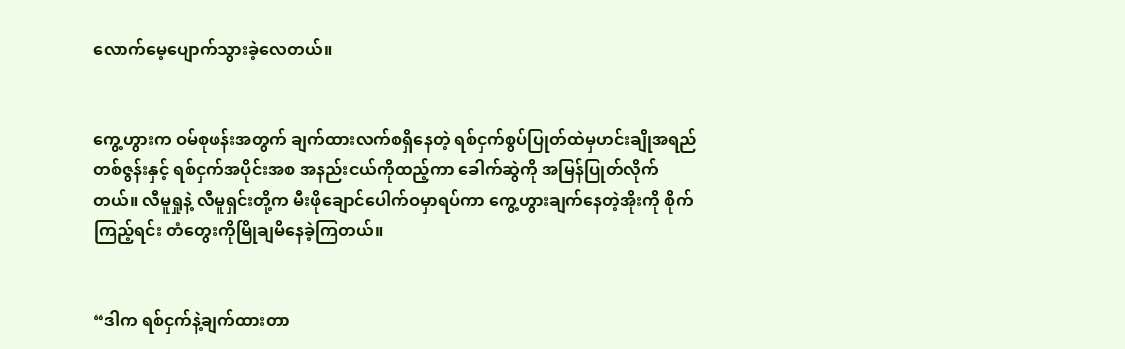လောက်မေ့ပျောက်သွားခဲ့လေတယ်။


ကွေ့ဟွားက ဝမ်စုဖန်းအတွက် ချက်ထားလက်စရှိနေတဲ့ ရစ်ငှက်စွပ်ပြုတ်ထဲမှဟင်းချိုအရည်တစ်ဇွန်းနှင့် ရစ်ငှက်အပိုင်းအစ အနည်းငယ်ကိုထည့်ကာ ခေါက်ဆွဲကို အမြန်ပြုတ်လိုက်တယ်။ လီမူရှုနဲ့ လီမူရှင်းတို့က မီးဖိုချောင်ပေါက်ဝမှာရပ်ကာ ကွေ့ဟွားချက်နေတဲ့အိုးကို စိုက်ကြည့်ရင်း တံတွေးကိုမြိုချမိနေခဲ့ကြတယ်။


“ဒါက ရစ်ငှက်နဲ့ချက်ထားတာ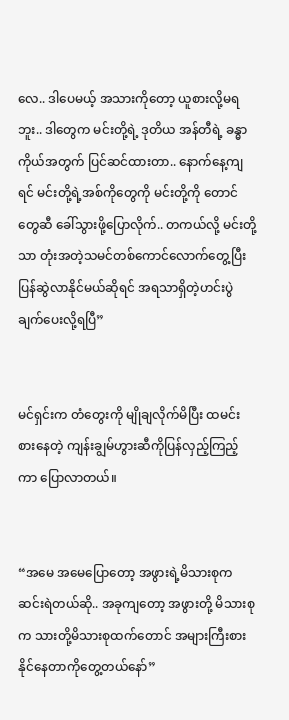လေ.. ဒါပေမယ့် အသားကိုတော့ ယူစားလို့မရဘူး.. ဒါတွေက မင်းတို့ရဲ့ ဒုတိယ အန်တီရဲ့ ခန္ဓာကိုယ်အတွက် ပြင်ဆင်ထားတာ.. နောက်နေ့ကျရင် မင်းတို့ရဲ့အစ်ကိုတွေကို မင်းတို့ကို တောင်တွေဆီ ခေါ်သွားဖို့ပြောလိုက်.. တကယ်လို့ မင်းတို့သာ တုံးအတဲ့သမင်တစ်ကောင်လောက်တွေ့ပြီး ပြန်ဆွဲလာနိုင်မယ်ဆိုရင် အရသာရှိတဲ့ဟင်းပွဲချက်ပေးလို့ရပြီ”


မင်ရှင်းက တံတွေးကို မျိုချလိုက်မိပြီး ထမင်းစားနေတဲ့ ကျန်းချွမ်ဟွားဆီကိုပြန်လှည့်ကြည့်ကာ ပြောလာတယ်။


“အမေ အမေပြောတော့ အဖွားရဲ့မိသားစုက ဆင်းရဲတယ်ဆို.. အခုကျတော့ အဖွားတို့ မိသားစုက သားတို့မိသားစုထက်တောင် အများကြီးစားနိုင်နေတာကိုတွေ့တယ်နော်”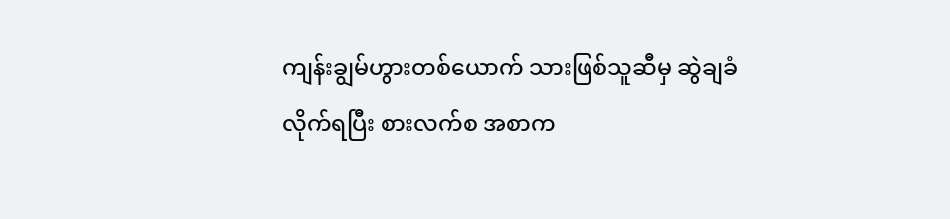ကျန်းချွမ်ဟွားတစ်ယောက် သားဖြစ်သူဆီမှ ဆွဲချခံလိုက်ရပြီး စားလက်စ အစာက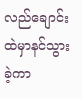လည်ချောင်းထဲမှာနင်သွားခဲ့ကာ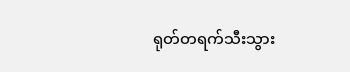ရုတ်တရက်သီးသွား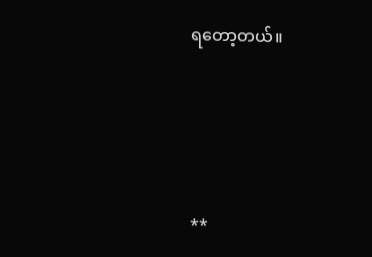ရတော့တယ်။





**